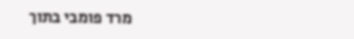מרד פומבי בתוך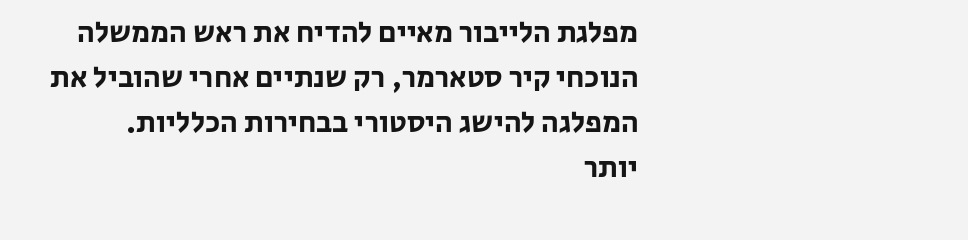מפלגת הלייבור מאיים להדיח את ראש הממשלה הנוכחי קיר סטארמר, רק שנתיים אחרי שהוביל את המפלגה להישג היסטורי בבחירות הכלליות.
יותר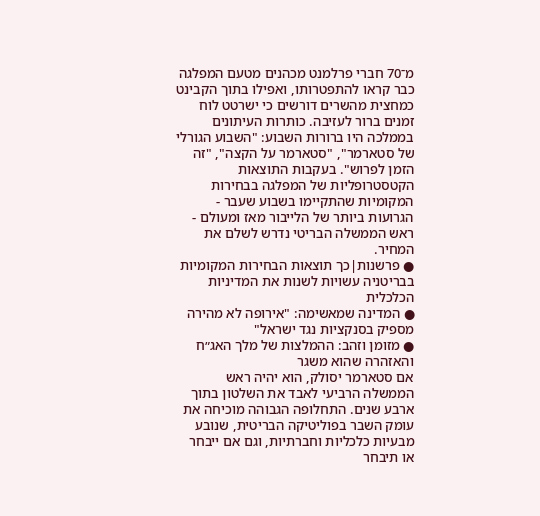מ־70 חברי פרלמנט מכהנים מטעם המפלגה כבר קראו להתפטרותו, ואפילו בתוך הקבינט כמחצית מהשרים דורשים כי ישרטט לוח זמנים ברור לעזיבה. כותרות העיתונים בממלכה היו ברורות השבוע: "השבוע הגורלי של סטארמר", "סטארמר על הקצה", "זה הזמן לפרוש". בעקבות התוצאות הקטסטרופליות של המפלגה בבחירות המקומיות שהתקיימו בשבוע שעבר - הגרועות ביותר של הלייבור מאז ומעולם - ראש הממשלה הבריטי נדרש לשלם את המחיר.
● פרשנות|כך תוצאות הבחירות המקומיות בבריטניה עשויות לשנות את המדיניות הכלכלית
● המדינה שמאשימה: "אירופה לא מהירה מספיק בסנקציות נגד ישראל"
● מזומן וזהב: ההמלצות של מלך האג״ח והאזהרה שהוא משגר
אם סטארמר יסולק, הוא יהיה ראש הממשלה הרביעי לאבד את השלטון בתוך ארבע שנים. התחלופה הגבוהה מוכיחה את עומק השבר בפוליטיקה הבריטית, שנובע מבעיות כלכליות וחברתיות, וגם אם ייבחר או תיבחר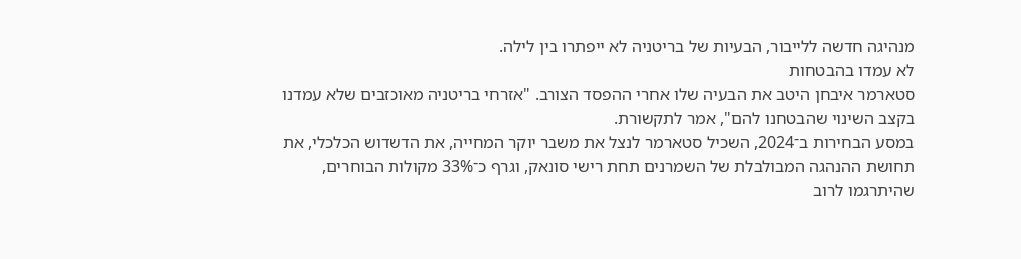מנהיגה חדשה ללייבור, הבעיות של בריטניה לא ייפתרו בין לילה.
לא עמדו בהבטחות
סטארמר איבחן היטב את הבעיה שלו אחרי ההפסד הצורב. "אזרחי בריטניה מאוכזבים שלא עמדנו בקצב השינוי שהבטחנו להם", אמר לתקשורת.
במסע הבחירות ב־2024, השכיל סטארמר לנצל את משבר יוקר המחייה, את הדשדוש הכלכלי, את תחושת ההנהגה המבולבלת של השמרנים תחת רישי סונאק, וגרף כ־33% מקולות הבוחרים, שהיתרגמו לרוב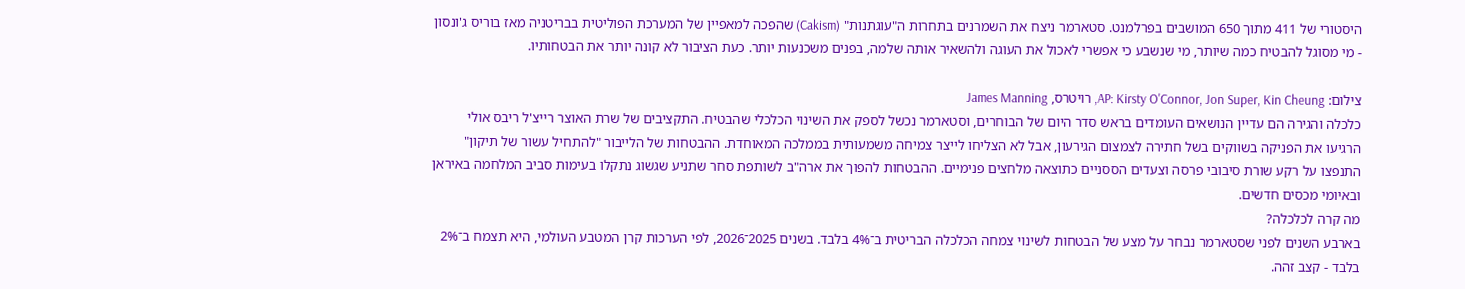היסטורי של 411 מתוך 650 המושבים בפרלמנט. סטארמר ניצח את השמרנים בתחרות ה"עוגתנות" (Cakism) שהפכה למאפיין של המערכת הפוליטית בבריטניה מאז בוריס ג'ונסון - מי מסוגל להבטיח כמה שיותר, מי שנשבע כי אפשרי לאכול את העוגה ולהשאיר אותה שלמה, בפנים משכנעות יותר. כעת הציבור לא קונה יותר את הבטחותיו.

צילום: AP: Kirsty O'Connor, Jon Super, Kin Cheung, רויטרס, James Manning
כלכלה והגירה הם עדיין הנושאים העומדים בראש סדר היום של הבוחרים, וסטארמר נכשל לספק את השינוי הכלכלי שהבטיח. התקציבים של שרת האוצר רייצ'ל ריבס אולי הרגיעו את הפניקה בשווקים בשל חתירה לצמצום הגירעון, אבל לא הצליחו לייצר צמיחה משמעותית בממלכה המאוחדת. ההבטחות של הלייבור "להתחיל עשור של תיקון" התנפצו על רקע שורת סיבובי פרסה וצעדים הססניים כתוצאה מלחצים פנימיים. ההבטחות להפוך את ארה"ב לשותפת סחר שתניע שגשוג נתקלו בעימות סביב המלחמה באיראן ובאיומי מכסים חדשים.
מה קרה לכלכלה?
בארבע השנים לפני שסטארמר נבחר על מצע של הבטחות לשינוי צמחה הכלכלה הבריטית ב־4% בלבד. בשנים 2025־2026, לפי הערכות קרן המטבע העולמי, היא תצמח ב־2% בלבד - קצב זהה.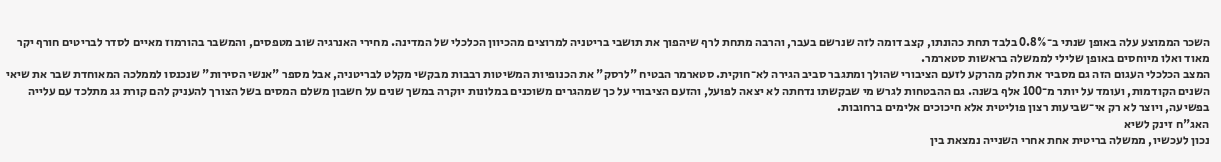השכר הממוצע עלה באופן שנתי ב־0.8% בלבד תחת כהונתו, קצב דומה לזה שנרשם בעבר, והרבה מתחת לרף שיהפוך את תושבי בריטניה למרוצים מהכיוון הכלכלי של המדינה. מחירי האנרגיה שוב מטפסים, והמשבר בהורמוז מאיים לסדר לבריטים חורף יקר מאוד ואלו מיוחסים באופן שלילי לממשלה בראשות סטארמר.
המצב הכלכלי העגום הזה גם מסביר את חלק מהרקע לזעם הציבורי שהולך ומתגבר סביב הגירה לא־חוקית. סטארמר הבטיח "לרסק" את הכנופיות המשיטות רבבות מבקשי מקלט לבריטניה, אבל מספר "אנשי הסירות" שנכנסו לממלכה המאוחדת שבר את שיאי השנים הקודמות, ועומד על יותר מ־100 אלף בשנה. גם ההבטחות לגרש מי שבקשתו נדחתה לא יצאה לפועל, והזעם הציבורי על כך שמהגרים משוכנים במלונות יוקרה במשך שנים על חשבון משלם המסים בשל הצורך להעניק להם קורת גג מתלכד עם עלייה בפשיעה, ויוצר לא רק אי־שביעות רצון פוליטית אלא חיכוכים אלימים ברחובות.
האג"ח זינק לשיא
נכון לעכשיו, ממשלה בריטית אחת אחרי השנייה נמצאת בין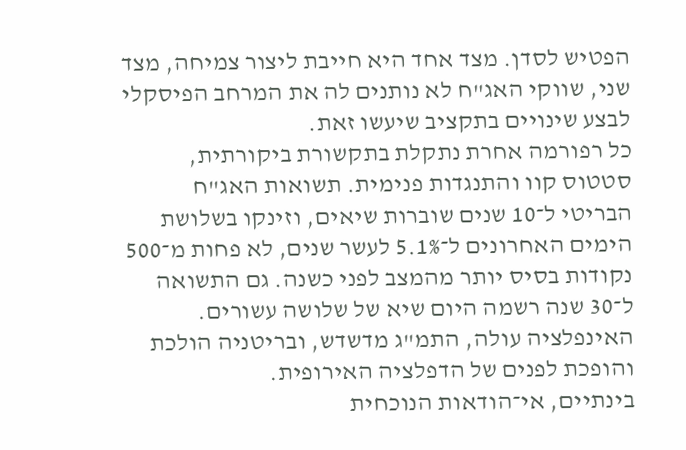הפטיש לסדן. מצד אחד היא חייבת ליצור צמיחה, מצד שני, שווקי האג"ח לא נותנים לה את המרחב הפיסקלי לבצע שינויים בתקציב שיעשו זאת.
כל רפורמה אחרת נתקלת בתקשורת ביקורתית, סטטוס קוו והתנגדות פנימית. תשואות האג"ח הבריטי ל־10 שנים שוברות שיאים, וזינקו בשלושת הימים האחרונים ל־5.1% לעשר שנים, לא פחות מ־500 נקודות בסיס יותר מהמצב לפני כשנה. גם התשואה ל־30 שנה רשמה היום שיא של שלושה עשורים. האינפלציה עולה, התמ"ג מדשדש, ובריטניה הולכת והופכת לפנים של הדפלציה האירופית.
בינתיים, אי־הודאות הנוכחית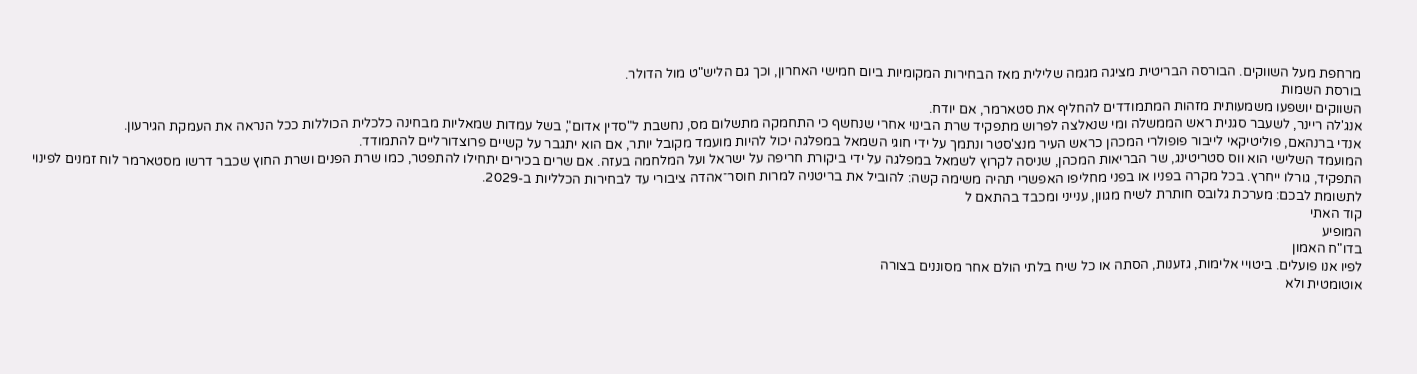מרחפת מעל השווקים. הבורסה הבריטית מציגה מגמה שלילית מאז הבחירות המקומיות ביום חמישי האחרון, וכך גם הליש"ט מול הדולר.
בורסת השמות
השווקים יושפעו משמעותית מזהות המתמודדים להחליף את סטארמר, אם יודח.
אנג'לה ריינר, לשעבר סגנית ראש הממשלה ומי שנאלצה לפרוש מתפקיד שרת הבינוי אחרי שנחשף כי התחמקה מתשלום מס, נחשבת ל"סדין אדום", בשל עמדות שמאליות מבחינה כלכלית הכוללות ככל הנראה את העמקת הגירעון.
אנדי ברנהאם, פוליטיקאי לייבור פופולרי המכהן כראש העיר מנצ'סטר ונתמך על ידי חוגי השמאל במפלגה יכול להיות מועמד מקובל יותר, אם הוא יתגבר על קשיים פרוצדורליים להתמודד.
המועמד השלישי הוא ווס סטריטינג, שר הבריאות המכהן, שניסה לקרוץ לשמאל במפלגה על ידי ביקורת חריפה על ישראל ועל המלחמה בעזה. אם שרים בכירים יתחילו להתפטר, כמו שרת הפנים ושרת החוץ שכבר דרשו מסטארמר לוח זמנים לפינוי התפקיד, גורלו ייחרץ. בכל מקרה בפניו או בפני מחליפו האפשרי תהיה משימה קשה: להוביל את בריטניה למרות חוסר־אהדה ציבורי עד לבחירות הכלליות ב-2029.
לתשומת לבכם: מערכת גלובס חותרת לשיח מגוון, ענייני ומכבד בהתאם ל
קוד האתי
המופיע
בדו"ח האמון
לפיו אנו פועלים. ביטויי אלימות, גזענות, הסתה או כל שיח בלתי הולם אחר מסוננים בצורה
אוטומטית ולא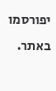יפורסמו באתר.